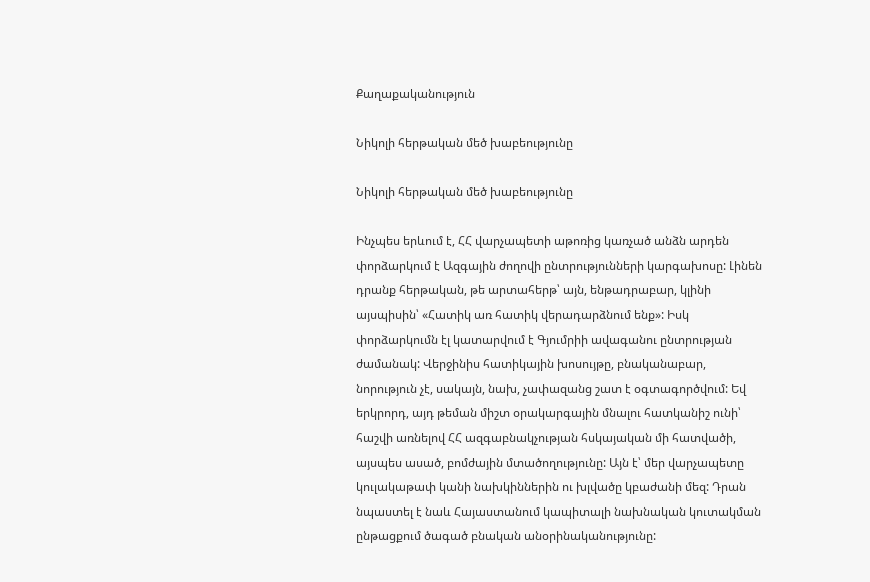Քաղաքականություն

Նիկոլի հերթական մեծ խաբեությունը

Նիկոլի հերթական մեծ խաբեությունը

Ինչպես երևում է, ՀՀ վարչապետի աթոռից կառչած անձն արդեն փորձարկում է Ազգային ժողովի ընտրությունների կարգախոսը: Լինեն դրանք հերթական, թե արտահերթ՝ այն, ենթադրաբար, կլինի այսպիսին՝ «Հատիկ առ հատիկ վերադարձնում ենք»: Իսկ փորձարկումն էլ կատարվում է Գյումրիի ավագանու ընտրության ժամանակ: Վերջինիս հատիկային խոսույթը, բնականաբար, նորություն չէ, սակայն, նախ, չափազանց շատ է օգտագործվում: Եվ երկրորդ, այդ թեման միշտ օրակարգային մնալու հատկանիշ ունի՝ հաշվի առնելով ՀՀ ազգաբնակչության հսկայական մի հատվածի, այսպես ասած, բոմժային մտածողությունը: Այն է՝ մեր վարչապետը կուլակաթափ կանի նախկիններին ու խլվածը կբաժանի մեզ: Դրան նպաստել է նաև Հայաստանում կապիտալի նախնական կուտակման ընթացքում ծագած բնական անօրինականությունը: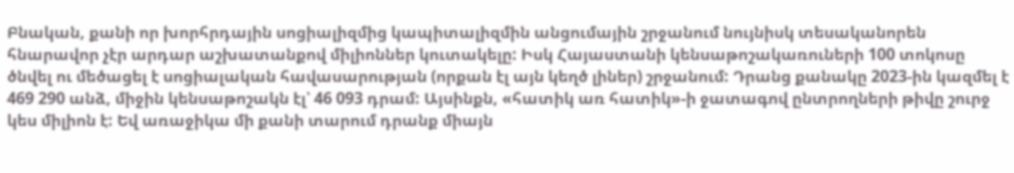Բնական, քանի որ խորհրդային սոցիալիզմից կապիտալիզմին անցումային շրջանում նույնիսկ տեսականորեն հնարավոր չէր արդար աշխատանքով միլիոններ կուտակելը: Իսկ Հայաստանի կենսաթոշակառուների 100 տոկոսը ծնվել ու մեծացել է սոցիալական հավասարության (որքան էլ այն կեղծ լիներ) շրջանում: Դրանց քանակը 2023-ին կազմել է 469 290 անձ, միջին կենսաթոշակն էլ՝ 46 093 դրամ: Այսինքն, «հատիկ առ հատիկ»-ի ջատագով ընտրողների թիվը շուրջ կես միլիոն է: Եվ առաջիկա մի քանի տարում դրանք միայն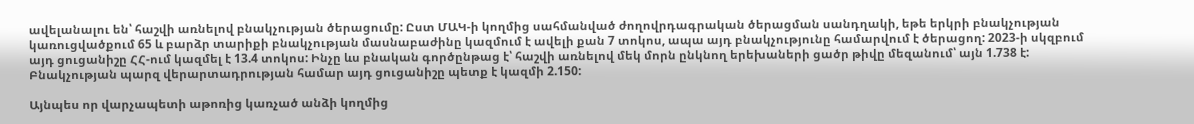ավելանալու են՝ հաշվի առնելով բնակչության ծերացումը: Ըստ ՄԱԿ-ի կողմից սահմանված ժողովրդագրական ծերացման սանդղակի, եթե երկրի բնակչության կառուցվածքում 65 և բարձր տարիքի բնակչության մասնաբաժինը կազմում է ավելի քան 7 տոկոս, ապա այդ բնակչությունը համարվում է ծերացող: 2023-ի սկզբում այդ ցուցանիշը ՀՀ-ում կազմել է 13.4 տոկոս: Ինչը ևս բնական գործընթաց է՝ հաշվի առնելով մեկ մորն ընկնող երեխաների ցածր թիվը մեզանում՝ այն 1.738 է: Բնակչության պարզ վերարտադրության համար այդ ցուցանիշը պետք է կազմի 2.150:

Այնպես որ վարչապետի աթոռից կառչած անձի կողմից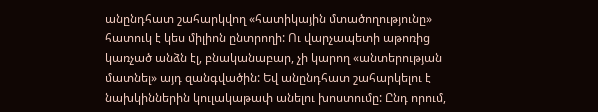անընդհատ շահարկվող «հատիկային մտածողությունը» հատուկ է կես միլիոն ընտրողի: Ու վարչապետի աթոռից կառչած անձն էլ, բնականաբար, չի կարող «անտերության մատնել» այդ զանգվածին: Եվ անընդհատ շահարկելու է նախկիններին կուլակաթափ անելու խոստումը: Ընդ որում,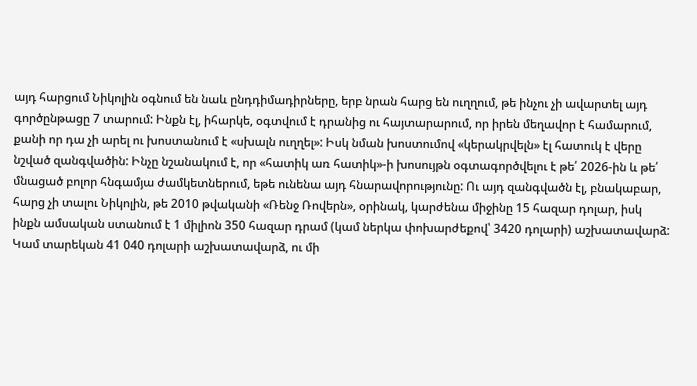այդ հարցում Նիկոլին օգնում են նաև ընդդիմադիրները, երբ նրան հարց են ուղղում, թե ինչու չի ավարտել այդ գործընթացը 7 տարում: Ինքն էլ, իհարկե, օգտվում է դրանից ու հայտարարում, որ իրեն մեղավոր է համարում, քանի որ դա չի արել ու խոստանում է «սխալն ուղղել»: Իսկ նման խոստումով «կերակրվելն» էլ հատուկ է վերը նշված զանգվածին: Ինչը նշանակում է, որ «հատիկ առ հատիկ»-ի խոսույթն օգտագործվելու է թե՛ 2026-ին և թե՛ մնացած բոլոր հնգամյա ժամկետներում, եթե ունենա այդ հնարավորությունը: Ու այդ զանգվածն էլ, բնակաբար, հարց չի տալու Նիկոլին, թե 2010 թվականի «Ռենջ Ռովերն», օրինակ, կարժենա միջինը 15 հազար դոլար, իսկ ինքն ամսական ստանում է 1 միլիոն 350 հազար դրամ (կամ ներկա փոխարժեքով՝ 3420 դոլարի) աշխատավարձ: Կամ տարեկան 41 040 դոլարի աշխատավարձ, ու մի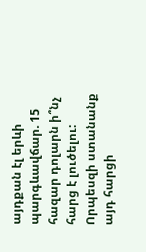այդքան էլ երևի պարգևավճար. 15 հազար դոլարն ի՞նչ հարց է լուծելու:
Որպեսզի ստանանք այդ հարցի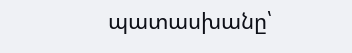պատասխանը՝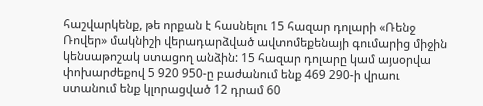հաշվարկենք, թե որքան է հասնելու 15 հազար դոլարի «Ռենջ Ռովեր» մակնիշի վերադարձված ավտոմեքենայի գումարից միջին կենսաթոշակ ստացող անձին: 15 հազար դոլարը կամ այսօրվա փոխարժեքով 5 920 950-ը բաժանում ենք 469 290-ի վրաու ստանում ենք կլորացված 12 դրամ 60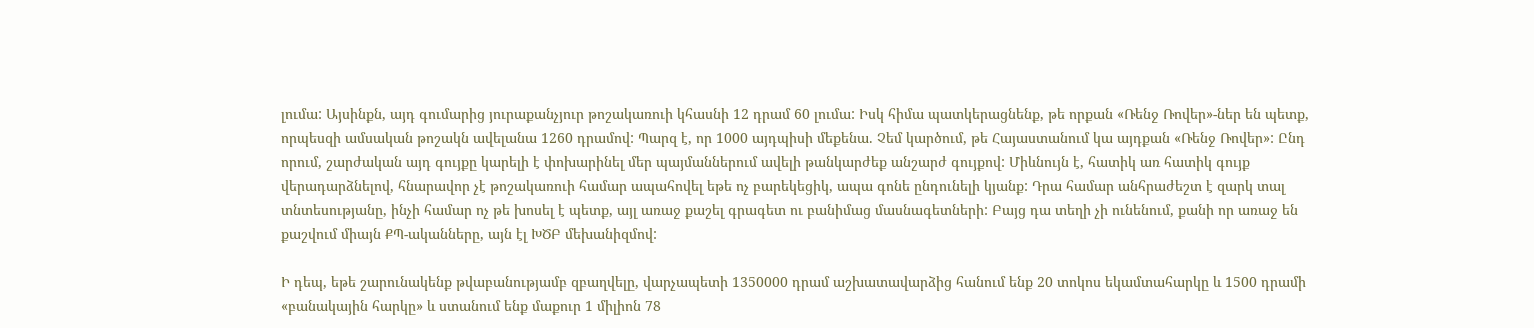լումա: Այսինքն, այդ գումարից յուրաքանչյուր թոշակառուի կհասնի 12 դրամ 60 լումա: Իսկ հիմա պատկերացնենք, թե որքան «Ռենջ Ռովեր»-ներ են պետք, որպեսզի ամսական թոշակն ավելանա 1260 դրամով: Պարզ է, որ 1000 այդպիսի մեքենա. Չեմ կարծում, թե Հայաստանում կա այդքան «Ռենջ Ռովեր»: Ընդ որում, շարժական այդ գույքը կարելի է փոխարինել մեր պայմաններում ավելի թանկարժեք անշարժ գույքով: Միևնույն է, հատիկ առ հատիկ գույք վերադարձնելով, հնարավոր չէ թոշակառուի համար ապահովել եթե ոչ բարեկեցիկ, ապա գոնե ընդունելի կյանք: Դրա համար անհրաժեշտ է զարկ տալ տնտեսությանը, ինչի համար ոչ թե խոսել է պետք, այլ առաջ քաշել գրագետ ու բանիմաց մասնագետների: Բայց դա տեղի չի ունենում, քանի որ առաջ են քաշվում միայն ՔՊ-ականները, այն էլ ԽԾԲ մեխանիզմով:

Ի դեպ, եթե շարունակենք թվաբանությամբ զբաղվելը, վարչապետի 1350000 դրամ աշխատավարձից հանում ենք 20 տոկոս եկամտահարկը և 1500 դրամի «բանակային հարկը» և ստանում ենք մաքուր 1 միլիոն 78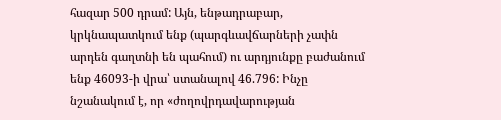հազար 500 դրամ: Այն, ենթադրաբար, կրկնապատկում ենք (պարգևավճարների չափն արդեն գաղտնի են պահում) ու արդյունքը բաժանում ենք 46093-ի վրա՝ ստանալով 46.796: Ինչը նշանակում է, որ «ժողովրդավարության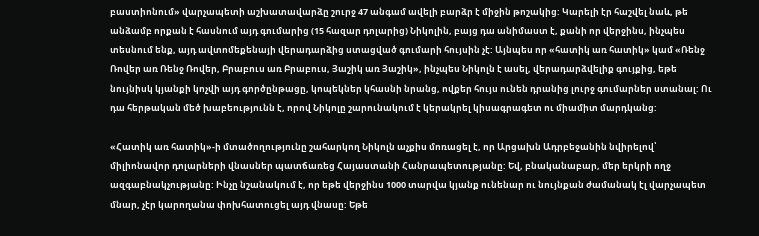բաստիոնում» վարչապետի աշխատավարձը շուրջ 47 անգամ ավելի բարձր է միջին թոշակից: Կարելի էր հաշվել նաև, թե անձամբ որքան է հասնում այդ գումարից (15 հազար դոլարից) Նիկոլին, բայց դա անիմաստ է, քանի որ վերջինս, ինչպես տեսնում ենք, այդ ավտոմեքենայի վերադարձից ստացված գումարի հույսին չէ: Այնպես որ «հատիկ առ հատիկ» կամ «Ռենջ Ռովեր առ Ռենջ Ռովեր, Բրաբուս առ Բրաբուս, Յաշիկ առ Յաշիկ», ինչպես Նիկոլն է ասել, վերադարձվելիք գույքից, եթե նույնիսկ կյանքի կոչվի այդ գործընթացը, կոպեկներ կհասնի նրանց, ովքեր հույս ունեն դրանից լուրջ գումարներ ստանալ: Ու դա հերթական մեծ խաբեությունն է, որով Նիկոլը շարունակում է կերակրել կիսագրագետ ու միամիտ մարդկանց:

«Հատիկ առ հատիկ»-ի մտածողությունը շահարկող Նիկոլն աչքիս մոռացել է, որ Արցախն Ադրբեջանին նվիրելով՝ միլիոնավոր դոլարների վնասներ պատճառեց Հայաստանի Հանրապետությանը: Եվ, բնականաբար, մեր երկրի ողջ ազգաբնակչությանը: Ինչը նշանակում է, որ եթե վերջինս 1000 տարվա կյանք ունենար ու նույնքան ժամանակ էլ վարչապետ մնար, չէր կարողանա փոխհատուցել այդ վնասը: Եթե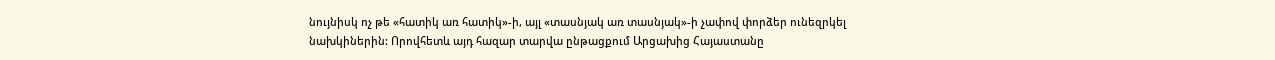նույնիսկ ոչ թե «հատիկ առ հատիկ»-ի, այլ «տասնյակ առ տասնյակ»-ի չափով փորձեր ունեզրկել նախկիներին: Որովհետև այդ հազար տարվա ընթացքում Արցախից Հայաստանը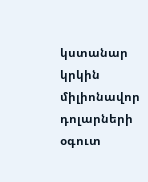կստանար կրկին միլիոնավոր դոլարների օգուտ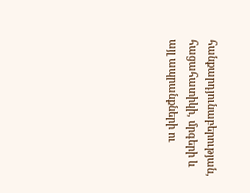հանքարդյունաբերության, հացահատիկի, մրգերի և այլ ապրանքների ու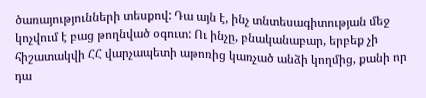ծառայությունների տեսքով: Դա այն է, ինչ տնտեսագիտության մեջ կոչվում է բաց թողնված օգուտ: Ու ինչը, բնականաբար, երբեք չի հիշատակվի ՀՀ վարչապետի աթոռից կառչած անձի կողմից, քանի որ դա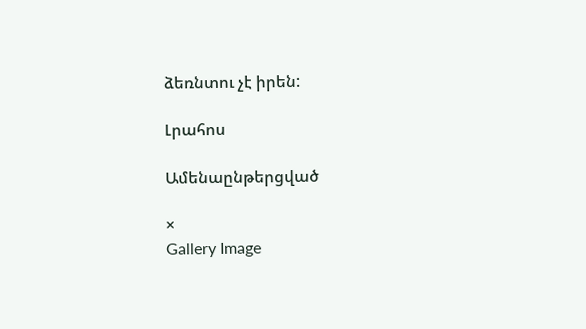ձեռնտու չէ իրեն:

Լրահոս

Ամենաընթերցված

×
Gallery Image